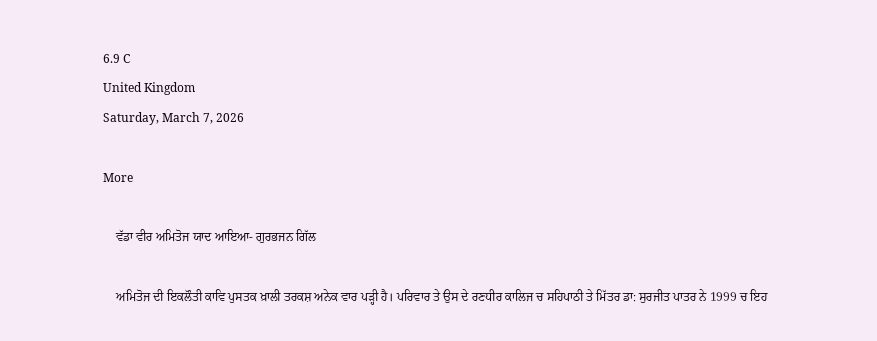6.9 C
United Kingdom
Saturday, March 7, 2026

More

    ਵੱਡਾ ਵੀਰ ਅਮਿਤੋਜ ਯਾਦ ਆਇਆ- ਗੁਰਭਜਨ ਗਿੱਲ

    ਅਮਿਤੋਜ ਦੀ ਇਕਲੌਤੀ ਕਾਵਿ ਪੁਸਤਕ ਖ਼ਾਲੀ ਤਰਕਸ਼ ਅਨੇਕ ਵਾਰ ਪੜ੍ਹੀ ਹੈ। ਪਰਿਵਾਰ ਤੇ ਉਸ ਦੇ ਰਣਧੀਰ ਕਾਲਿਜ ਚ ਸਹਿਪਾਠੀ ਤੇ ਮਿੱਤਰ ਡਾ: ਸੁਰਜੀਤ ਪਾਤਰ ਨੇ 1999 ਚ ਇਹ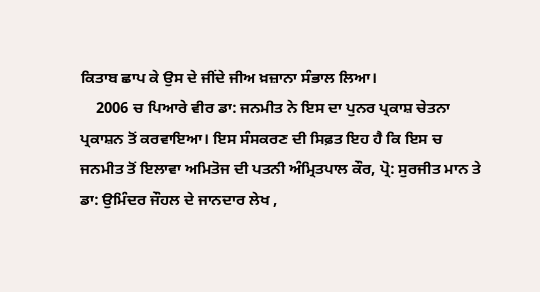ਕਿਤਾਬ ਛਾਪ ਕੇ ਉਸ ਦੇ ਜੀਂਦੇ ਜੀਅ ਖ਼ਜ਼ਾਨਾ ਸੰਭਾਲ ਲਿਆ।
    2006 ਚ ਪਿਆਰੇ ਵੀਰ ਡਾ: ਜਨਮੀਤ ਨੇ ਇਸ ਦਾ ਪੁਨਰ ਪ੍ਰਕਾਸ਼ ਚੇਤਨਾ ਪ੍ਰਕਾਸ਼ਨ ਤੋਂ ਕਰਵਾਇਆ। ਇਸ ਸੰਸਕਰਣ ਦੀ ਸਿਫ਼ਤ ਇਹ ਹੈ ਕਿ ਇਸ ਚ ਜਨਮੀਤ ਤੋਂ ਇਲਾਵਾ ਅਮਿਤੋਜ ਦੀ ਪਤਨੀ ਅੰਮ੍ਰਿਤਪਾਲ ਕੌਰ, ਪ੍ਰੋ: ਸੁਰਜੀਤ ਮਾਨ ਤੇ ਡਾ: ਉਮਿੰਦਰ ਜੌਹਲ ਦੇ ਜਾਨਦਾਰ ਲੇਖ ,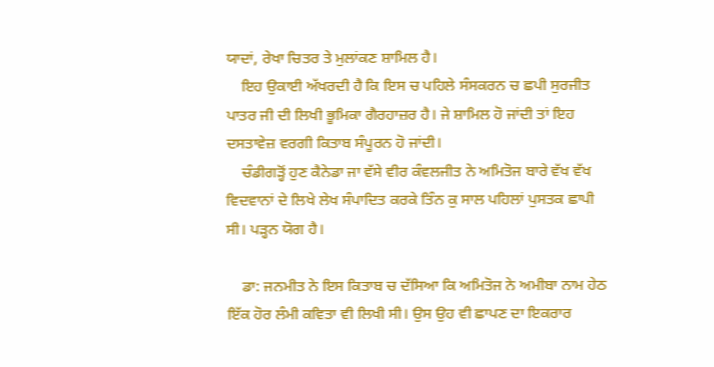ਯਾਦਾਂ, ਰੇਖਾ ਚਿਤਰ ਤੇ ਮੁਲਾਂਕਣ ਸ਼ਾਮਿਲ ਹੈ।
    ਇਹ ਉਕਾਈ ਅੱਖਰਦੀ ਹੈ ਕਿ ਇਸ ਚ ਪਹਿਲੇ ਸੰਸਕਰਨ ਚ ਛਪੀ ਸੁਰਜੀਤ ਪਾਤਰ ਜੀ ਦੀ ਲਿਖੀ ਭੂਮਿਕਾ ਗੈਰਹਾਜ਼ਰ ਹੈ। ਜੇ ਸ਼ਾਮਿਲ ਹੋ ਜਾਂਦੀ ਤਾਂ ਇਹ ਦਸਤਾਵੇਜ਼ ਵਰਗੀ ਕਿਤਾਬ ਸੰਪੂਰਨ ਹੋ ਜਾਂਦੀ।
    ਚੰਡੀਗੜ੍ਹੋਂ ਹੁਣ ਕੈਨੇਡਾ ਜਾ ਵੱਸੇ ਵੀਰ ਕੰਵਲਜੀਤ ਨੇ ਅਮਿਤੋਜ ਬਾਰੇ ਵੱਖ ਵੱਖ ਵਿਦਵਾਨਾਂ ਦੇ ਲਿਖੇ ਲੇਖ ਸੰਪਾਦਿਤ ਕਰਕੇ ਤਿੰਨ ਕੁ ਸਾਲ ਪਹਿਲਾਂ ਪੁਸਤਕ ਛਾਪੀ ਸੀ। ਪੜ੍ਹਨ ਯੋਗ ਹੈ।

    ਡਾ: ਜਨਮੀਤ ਨੇ ਇਸ ਕਿਤਾਬ ਚ ਦੱਸਿਆ ਕਿ ਅਮਿਤੋਜ ਨੇ ਅਮੀਬਾ ਨਾਮ ਹੇਠ ਇੱਕ ਹੋਰ ਲੰਮੀ ਕਵਿਤਾ ਵੀ ਲਿਖੀ ਸੀ। ਉਸ ਉਹ ਵੀ ਛਾਪਣ ਦਾ ਇਕਰਾਰ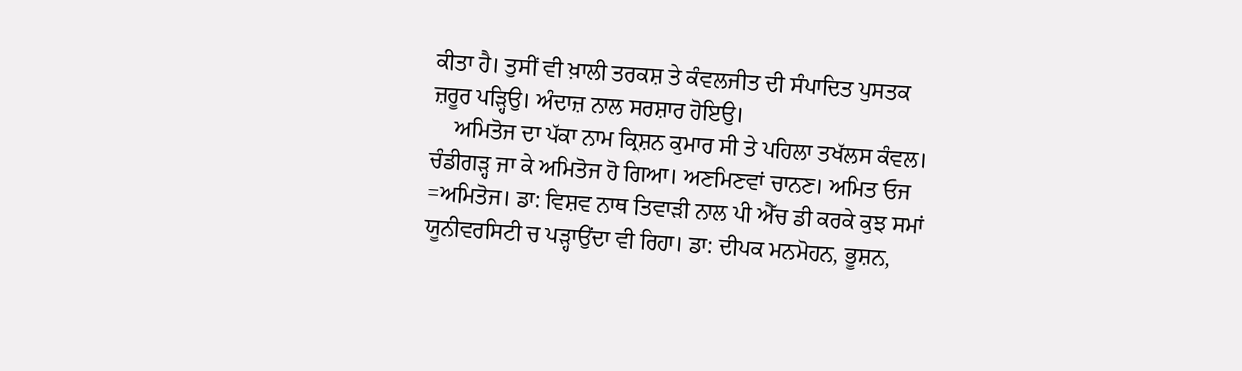ਕੀਤਾ ਹੈ। ਤੁਸੀਂ ਵੀ ਖ਼ਾਲੀ ਤਰਕਸ਼ ਤੇ ਕੰਵਲਜੀਤ ਦੀ ਸੰਪਾਦਿਤ ਪੁਸਤਕ ਜ਼ਰੂਰ ਪੜ੍ਹਿਉ। ਅੰਦਾਜ਼ ਨਾਲ ਸਰਸ਼ਾਰ ਹੋਇਉ।
    ਅਮਿਤੋਜ ਦਾ ਪੱਕਾ ਨਾਮ ਕ੍ਰਿਸ਼ਨ ਕੁਮਾਰ ਸੀ ਤੇ ਪਹਿਲਾ ਤਖੱਲਸ ਕੰਵਲ। ਚੰਡੀਗੜ੍ਹ ਜਾ ਕੇ ਅਮਿਤੋਜ ਹੋ ਗਿਆ। ਅਣਮਿਣਵਾਂ ਚਾਨਣ। ਅਮਿਤ ਓਜ =ਅਮਿਤੋਜ। ਡਾ: ਵਿਸ਼ਵ ਨਾਥ ਤਿਵਾੜੀ ਨਾਲ ਪੀ ਐੱਚ ਡੀ ਕਰਕੇ ਕੁਝ ਸਮਾਂ ਯੂਨੀਵਰਸਿਟੀ ਚ ਪੜ੍ਹਾਉਂਦਾ ਵੀ ਰਿਹਾ। ਡਾ: ਦੀਪਕ ਮਨਮੋਹਨ, ਭੂਸ਼ਨ,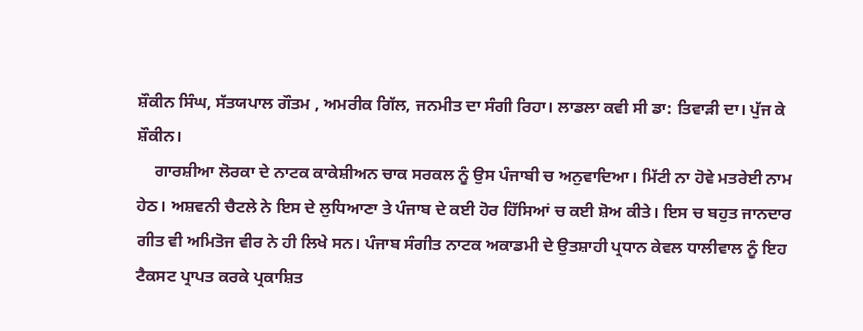ਸ਼ੌਕੀਨ ਸਿੰਘ, ਸੱਤਯਪਾਲ ਗੌਤਮ , ਅਮਰੀਕ ਗਿੱਲ, ਜਨਮੀਤ ਦਾ ਸੰਗੀ ਰਿਹਾ। ਲਾਡਲਾ ਕਵੀ ਸੀ ਡਾ: ਤਿਵਾੜੀ ਦਾ। ਪੁੱਜ ਕੇ ਸ਼ੌਕੀਨ।
    ਗਾਰਸ਼ੀਆ ਲੋਰਕਾ ਦੇ ਨਾਟਕ ਕਾਕੇਸ਼ੀਅਨ ਚਾਕ ਸਰਕਲ ਨੂੰ ਉਸ ਪੰਜਾਬੀ ਚ ਅਨੁਵਾਦਿਆ। ਮਿੱਟੀ ਨਾ ਹੋਵੇ ਮਤਰੇਈ ਨਾਮ ਹੇਠ। ਅਸ਼ਵਨੀ ਚੈਟਲੇ ਨੇ ਇਸ ਦੇ ਲੁਧਿਆਣਾ ਤੇ ਪੰਜਾਬ ਦੇ ਕਈ ਹੋਰ ਹਿੱਸਿਆਂ ਚ ਕਈ ਸ਼ੋਅ ਕੀਤੇ। ਇਸ ਚ ਬਹੁਤ ਜਾਨਦਾਰ ਗੀਤ ਵੀ ਅਮਿਤੋਜ ਵੀਰ ਨੇ ਹੀ ਲਿਖੇ ਸਨ। ਪੰਜਾਬ ਸੰਗੀਤ ਨਾਟਕ ਅਕਾਡਮੀ ਦੇ ਉਤਸ਼ਾਹੀ ਪ੍ਰਧਾਨ ਕੇਵਲ ਧਾਲੀਵਾਲ ਨੂੰ ਇਹ ਟੈਕਸਟ ਪ੍ਰਾਪਤ ਕਰਕੇ ਪ੍ਰਕਾਸ਼ਿਤ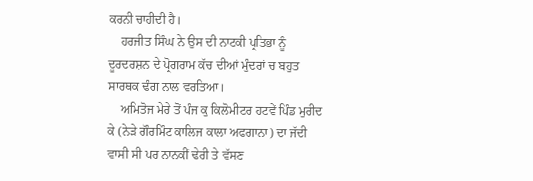ਕਰਨੀ ਚਾਹੀਦੀ ਹੈ।
    ਹਰਜੀਤ ਸਿੰਘ ਨੇ ਉਸ ਦੀ ਨਾਟਕੀ ਪ੍ਰਤਿਭਾ ਨੂੰ ਦੂਰਦਰਸ਼ਨ ਦੇ ਪ੍ਰੋਗਰਾਮ ਕੱਚ ਦੀਆਂ ਮੁੰਦਰਾਂ ਚ ਬਹੁਤ ਸਾਰਥਕ ਢੰਗ ਨਾਲ ਵਰਤਿਆ।
    ਅਮਿਤੋਜ ਮੇਰੇ ਤੋਂ ਪੰਜ ਕੁ ਕਿਲੋਮੀਟਰ ਹਟਵੇਂ ਪਿੰਡ ਮੁਰੀਦ ਕੇ (ਨੇੜੇ ਗੌਰਮਿੰਟ ਕਾਲਿਜ ਕਾਲਾ ਅਫਗਾਨਾ) ਦਾ ਜੱਦੀ ਵਾਸੀ ਸੀ ਪਰ ਨਾਨਕੀਂ ਢੇਰੀ ਤੇ ਵੱਸਣ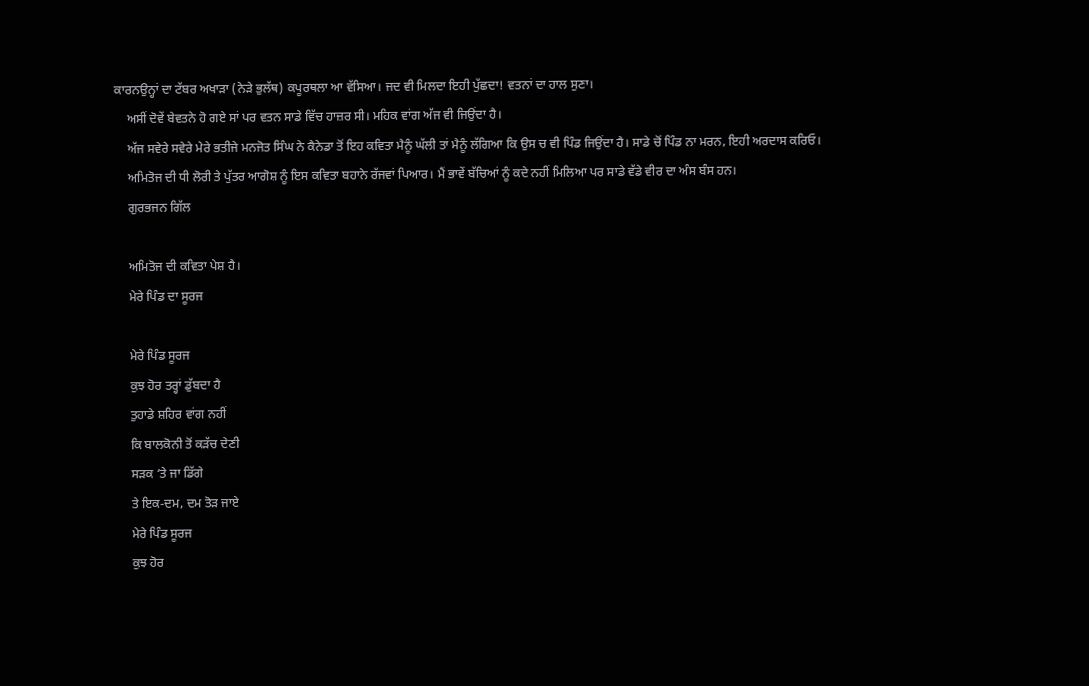ਕਾਰਨਉਨ੍ਹਾਂ ਦਾ ਟੱਬਰ ਅਖਾੜਾ (ਨੇੜੇ ਭੁਲੱਥ) ਕਪੂਰਥਲਾ ਆ ਵੱਸਿਆ। ਜਦ ਵੀ ਮਿਲਦਾ ਇਹੀ ਪੁੱਛਦਾ! ਵਤਨਾਂ ਦਾ ਹਾਲ ਸੁਣਾ।
    ਅਸੀਂ ਦੋਵੇਂ ਬੇਵਤਨੇ ਹੋ ਗਏ ਸਾਂ ਪਰ ਵਤਨ ਸਾਡੇ ਵਿੱਚ ਹਾਜ਼ਰ ਸੀ। ਮਹਿਕ ਵਾਂਗ ਅੱਜ ਵੀ ਜਿਉਂਦਾ ਹੈ।
    ਅੱਜ ਸਵੇਰੇ ਸਵੇਰੇ ਮੇਰੇ ਭਤੀਜੇ ਮਨਜੋਤ ਸਿੰਘ ਨੇ ਕੈਨੇਡਾ ਤੋਂ ਇਹ ਕਵਿਤਾ ਮੈਨੂੰ ਘੱਲੀ ਤਾਂ ਮੈਨੂੰ ਲੱਗਿਆ ਕਿ ਉਸ ਚ ਵੀ ਪਿੰਡ ਜਿਉਂਦਾ ਹੈ। ਸਾਡੇ ਚੋਂ ਪਿੰਡ ਨਾ ਮਰਨ, ਇਹੀ ਅਰਦਾਸ ਕਰਿਓ।
    ਅਮਿਤੋਜ ਦੀ ਧੀ ਲੋਰੀ ਤੇ ਪੁੱਤਰ ਆਗੋਸ਼ ਨੂੰ ਇਸ ਕਵਿਤਾ ਬਹਾਨੇ ਰੱਜਵਾਂ ਪਿਆਰ। ਮੈਂ ਭਾਵੇਂ ਬੱਚਿਆਂ ਨੂੰ ਕਦੇ ਨਹੀਂ ਮਿਲਿਆ ਪਰ ਸਾਡੇ ਵੱਡੇ ਵੀਰ ਦਾ ਅੰਸ ਬੰਸ ਹਨ।
    ਗੁਰਭਜਨ ਗਿੱਲ

    ਅਮਿਤੋਜ ਦੀ ਕਵਿਤਾ ਪੇਸ਼ ਹੈ।
    ਮੇਰੇ ਪਿੰਡ ਦਾ ਸੂਰਜ

    ਮੇਰੇ ਪਿੰਡ ਸੂਰਜ
    ਕੁਝ ਹੋਰ ਤਰ੍ਹਾਂ ਡੁੱਬਦਾ ਹੈ
    ਤੁਹਾਡੇ ਸ਼ਹਿਰ ਵਾਂਗ ਨਹੀਂ
    ਕਿ ਬਾਲਕੋਨੀ ਤੋਂ ਕੜੱਚ ਦੇਣੀ
    ਸੜਕ ‘ਤੇ ਜਾ ਡਿੱਗੇ
    ਤੇ ਇਕ-ਦਮ, ਦਮ ਤੋੜ ਜਾਏ
    ਮੇਰੇ ਪਿੰਡ ਸੂਰਜ
    ਕੁਝ ਹੋਰ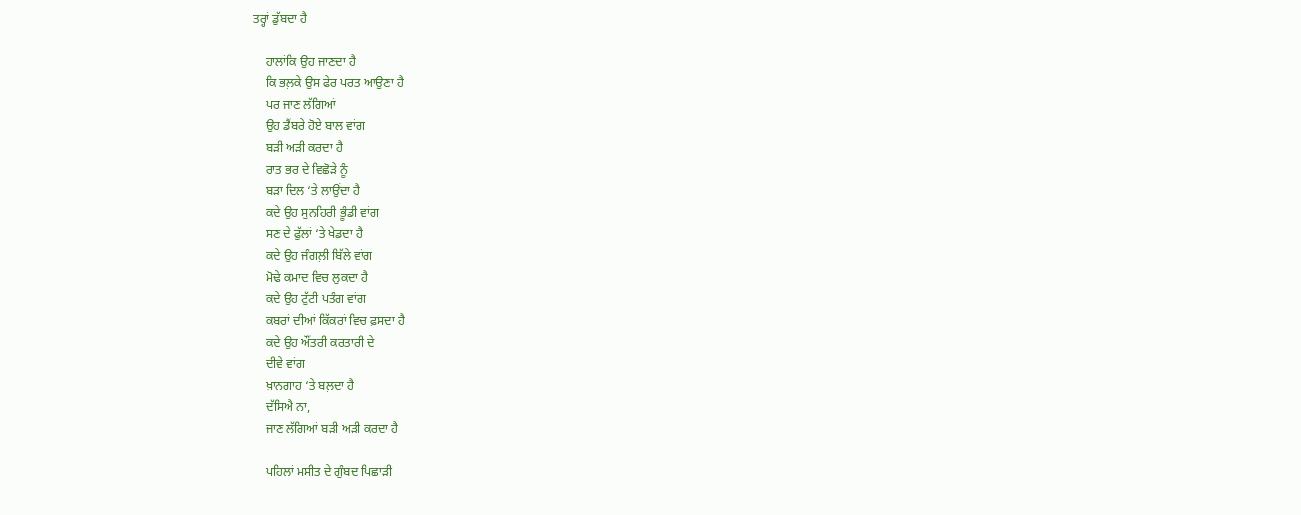ਤਰ੍ਹਾਂ ਡੁੱਬਦਾ ਹੈ

    ਹਾਲਾਂਕਿ ਉਹ ਜਾਣਦਾ ਹੈ
    ਕਿ ਭਲ਼ਕੇ ਉਸ ਫੇਰ ਪਰਤ ਆਉਣਾ ਹੈ
    ਪਰ ਜਾਣ ਲੱਗਿਆਂ
    ਉਹ ਡੈਂਬਰੇ ਹੋਏ ਬਾਲ ਵਾਂਗ
    ਬੜੀ ਅੜੀ ਕਰਦਾ ਹੈ
    ਰਾਤ ਭਰ ਦੇ ਵਿਛੋੜੇ ਨੂੰ
    ਬੜਾ ਦਿਲ ‘ਤੇ ਲਾਉਂਦਾ ਹੈ
    ਕਦੇ ਉਹ ਸੁਨਹਿਰੀ ਭੂੰਡੀ ਵਾਂਗ
    ਸਣ ਦੇ ਫੁੱਲਾਂ ‘ਤੇ ਖੇਡਦਾ ਹੈ
    ਕਦੇ ਉਹ ਜੰਗਲ਼ੀ ਬਿੱਲੇ ਵਾਂਗ
    ਮੋਢੇ ਕਮਾਦ ਵਿਚ ਲੁਕਦਾ ਹੈ
    ਕਦੇ ਉਹ ਟੁੱਟੀ ਪਤੰਗ ਵਾਂਗ
    ਕਬਰਾਂ ਦੀਆਂ ਕਿੱਕਰਾਂ ਵਿਚ ਫ਼ਸਦਾ ਹੈ
    ਕਦੇ ਉਹ ਔਂਤਰੀ ਕਰਤਾਰੀ ਦੇ
    ਦੀਵੇ ਵਾਂਗ
    ਖ਼ਾਨਗਾਹ ‘ਤੇ ਬਲ਼ਦਾ ਹੈ
    ਦੱਸਿਐ ਨਾ,
    ਜਾਣ ਲੱਗਿਆਂ ਬੜੀ ਅੜੀ ਕਰਦਾ ਹੈ

    ਪਹਿਲਾਂ ਮਸੀਤ ਦੇ ਗੁੰਬਦ ਪਿਛਾੜੀ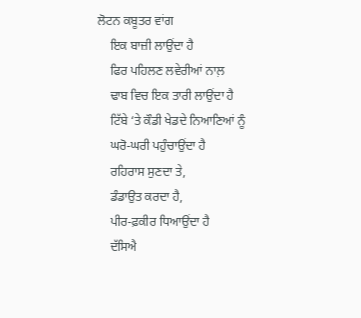ਲੋਟਨ ਕਬੂਤਰ ਵਾਂਗ
    ਇਕ ਬਾਜ਼ੀ ਲਾਉਂਦਾ ਹੈ
    ਫਿਰ ਪਹਿਲਣ ਲਵੇਰੀਆਂ ਨਾਲ਼
    ਢਾਬ ਵਿਚ ਇਕ ਤਾਰੀ ਲਾਉਂਦਾ ਹੈ
    ਟਿੱਬੇ ‘ਤੇ ਕੌਡੀ ਖੇਡਦੇ ਨਿਆਣਿਆਂ ਨੂੰ
    ਘਰੋ-ਘਰੀ ਪਹੁੰਚਾਉਂਦਾ ਹੈ
    ਰਹਿਰਾਸ ਸੁਣਦਾ ਤੇ,
    ਡੰਡਾਉਤ ਕਰਦਾ ਹੈ,
    ਪੀਰ-ਫ਼ਕੀਰ ਧਿਆਉਂਦਾ ਹੈ
    ਦੱਸਿਐ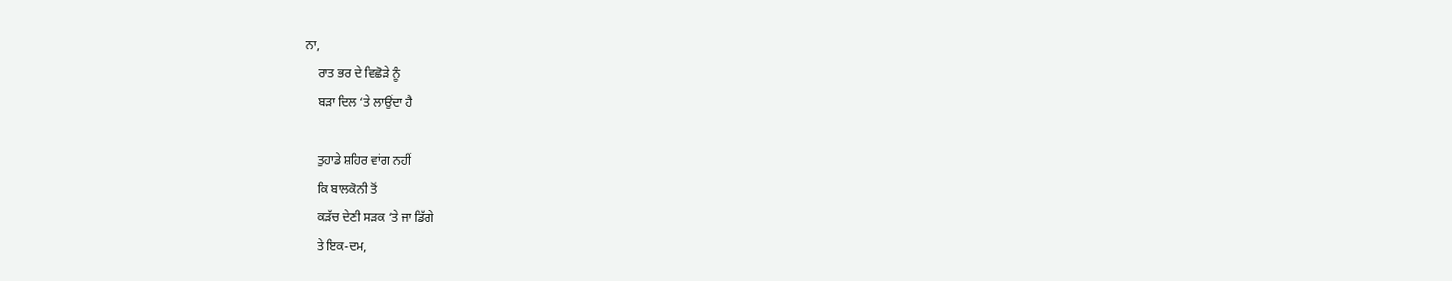ਨਾ,
    ਰਾਤ ਭਰ ਦੇ ਵਿਛੋੜੇ ਨੂੰ
    ਬੜਾ ਦਿਲ ‘ਤੇ ਲਾਉਂਦਾ ਹੈ

    ਤੁਹਾਡੇ ਸ਼ਹਿਰ ਵਾਂਗ ਨਹੀਂ
    ਕਿ ਬਾਲਕੋਨੀ ਤੋਂ
    ਕੜੱਚ ਦੇਣੀ ਸੜਕ ‘ਤੇ ਜਾ ਡਿੱਗੇ
    ਤੇ ਇਕ-ਦਮ,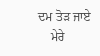ਦਮ ਤੋੜ ਜਾਏ
    ਮੇਰੇ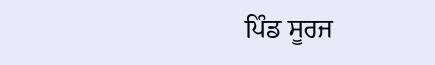ਪਿੰਡ ਸੂਰਜ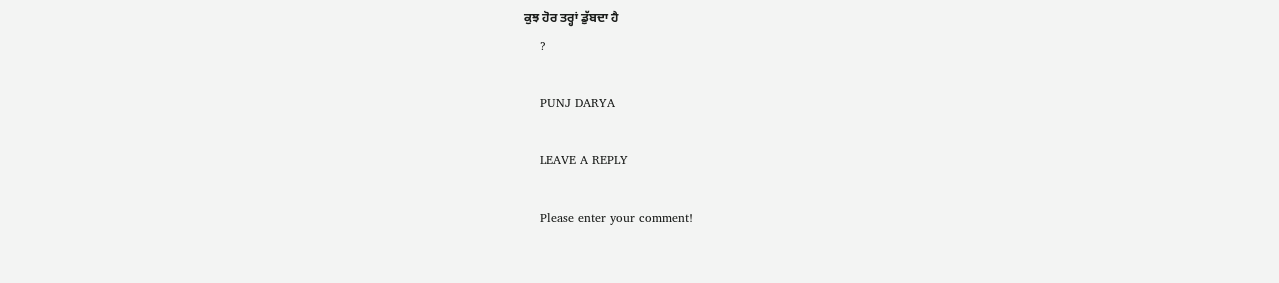ਕੁਝ ਹੋਰ ਤਰ੍ਹਾਂ ਡੁੱਬਦਾ ਹੈ
    ?

    PUNJ DARYA

    LEAVE A REPLY

    Please enter your comment!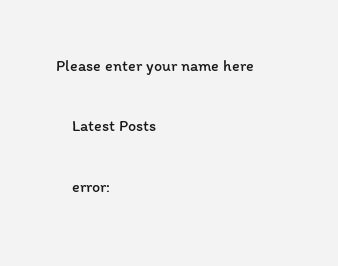Please enter your name here

    Latest Posts

    error: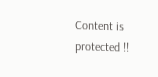Content is protected !!